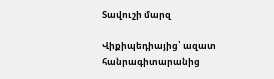Տավուշի մարզ

Վիքիպեդիայից՝ ազատ հանրագիտարանից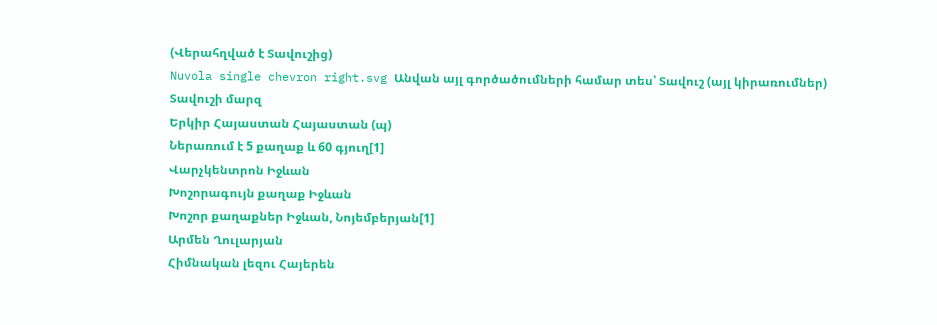(Վերահղված է Տավուշից)
Nuvola single chevron right.svg Անվան այլ գործածումների համար տես՝ Տավուշ (այլ կիրառումներ)
Տավուշի մարզ
Երկիր Հայաստան Հայաստան (պ)
Ներառում է 5 քաղաք և 60 գյուղ[1]
Վարչկենտրոն Իջևան
Խոշորագույն քաղաք Իջևան
Խոշոր քաղաքներ Իջևան, Նոյեմբերյան[1]
Արմեն Ղուլարյան
Հիմնական լեզու Հայերեն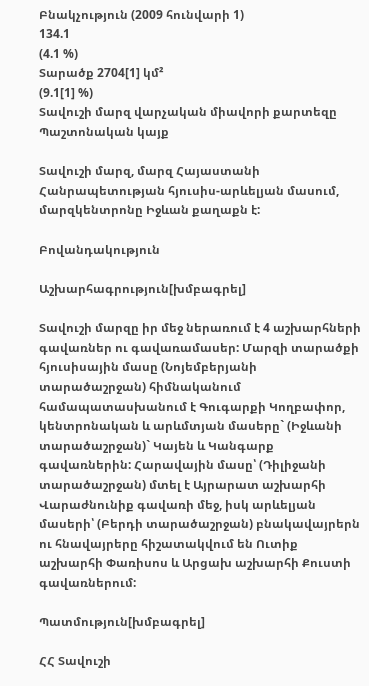Բնակչություն (2009 հունվարի 1)
134.1
(4.1 %)
Տարածք 2704[1] կմ²
(9.1[1] %)
Տավուշի մարզ վարչական միավորի քարտեզը
Պաշտոնական կայք

Տավուշի մարզ, մարզ Հայաստանի Հանրապետության հյուսիս-արևելյան մասում, մարզկենտրոնը Իջևան քաղաքն է:

Բովանդակություն

Աշխարհագրություն[խմբագրել]

Տավուշի մարզը իր մեջ ներառում է 4 աշխարհների գավառներ ու գավառամասեր: Մարզի տարածքի հյուսիսային մասը (Նոյեմբերյանի տարածաշրջան) հիմնականում համապատասխանում է Գուգարքի Կողբափոր, կենտրոնական և արևմտյան մասերը` (Իջևանի տարածաշրջան)` Կայեն և Կանգարք գավառներին: Հարավային մասը՝ (Դիլիջանի տարածաշրջան) մտել է Այրարատ աշխարհի Վարաժնունիք գավառի մեջ, իսկ արևելյան մասերի՝ (Բերդի տարածաշրջան) բնակավայրերն ու հնավայրերը հիշատակվում են Ուտիք աշխարհի Փառիսոս և Արցախ աշխարհի Քուստի գավառներում:

Պատմություն[խմբագրել]

ՀՀ Տավուշի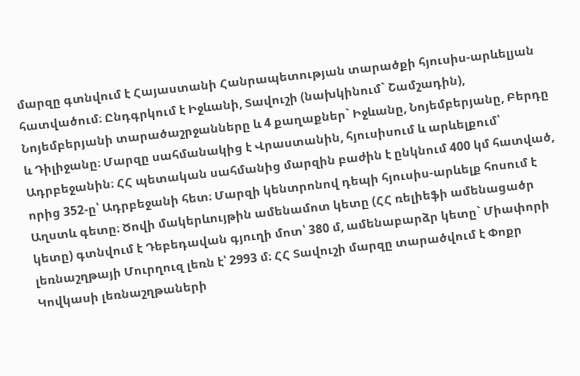մարզը գտնվում է Հայաստանի Հանրապետության տարածքի հյուսիս-արևելյան հատվածում։ Ընդգրկում է Իջևանի, Տավուշի (նախկինում` Շամշադին), Նոյեմբերյանի տարածաշրջանները և 4 քաղաքներ` Իջևանը, Նոյեմբերյանը, Բերդը և Դիլիջանը։ Մարզը սահմանակից է Վրաստանին, հյուսիսում և արևելքում՝ Ադրբեջանին։ ՀՀ պետական սահմանից մարզին բաժին է ընկնում 400 կմ հատված, որից 352-ը՝ Ադրբեջանի հետ։ Մարզի կենտրոնով դեպի հյուսիս-արևելք հոսում է Աղստև գետը։ Ծովի մակերևույթին ամենամոտ կետը (ՀՀ ռելիեֆի ամենացածր կետը) գտնվում է Դեբեդավան գյուղի մոտ՝ 380 մ, ամենաբարձր կետը` Միափորի լեռնաշղթայի Մուրղուզ լեռն է՝ 2993 մ։ ՀՀ Տավուշի մարզը տարածվում է Փոքր Կովկասի լեռնաշղթաների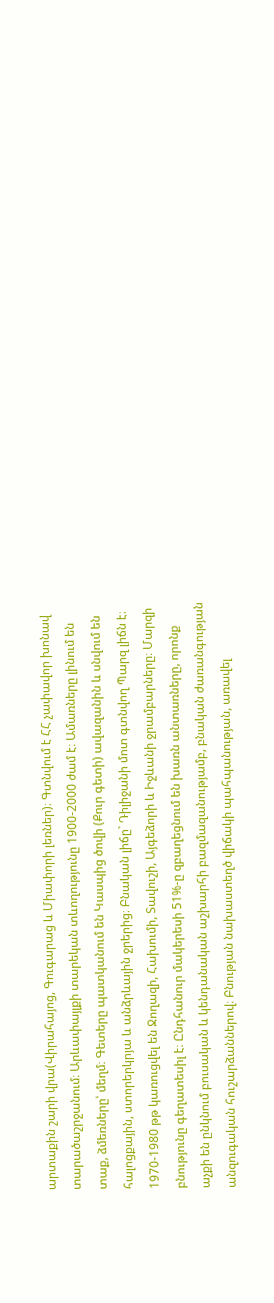արտաքին շարի վրա(Վիրահայոց, Գուգարաց և Միափորի լեռներ)։ Գտնվում է ՀՀ չափավոր խոնավ տարածաշրջանում։ Արևափայլքի տարեկան տևողությունը 1900-2000 ժամ է։ Ամառները լինում են տաք, ձմեռները՝ մեղմ։ Գետերը պատկանում են Կասպից ծովի (Քուր գետի) ավազանին և սնվում են հալոցքային, ստորերկրյա և անձրևային ջրերից։ Բնական լիճը` Դիլիջանի մոտ գտնվող Պարզ լիճն է։ 1970-1980 թթ կառուցվել են Ջողազի, Հախումի, Տավուշի, Այգեձորի և Իջևանի ջրամբարները։ Մարզի բնությունը գեղատեսիլ է։ Ընդհանուր մակերեսի 51%-ը զբաղեցնում են խառն անտառները, որոնք աչքի են ընկնում բուսական և կենդանական աշխարհի բազմազանությամբ, բնական ժառանգության անզուգական հուշարձաններով։ Բնության նախաստեղծ վիճակի պահպանության, առավել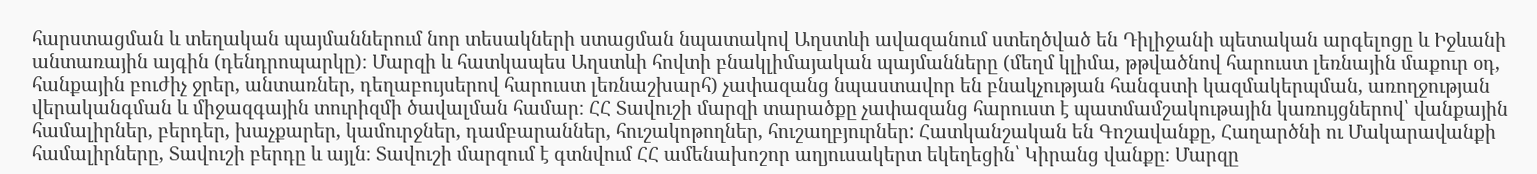հարստացման և տեղական պայմաններում նոր տեսակների ստացման նպատակով Աղստևի ավազանում ստեղծված են Դիլիջանի պետական արգելոցը և Իջևանի անտառային այգին (դենդրոպարկը)։ Մարզի և հատկապես Աղստևի հովտի բնակլիմայական պայմանները (մեղմ կլիմա, թթվածնով հարուստ լեռնային մաքուր օդ, հանքային բուժիչ ջրեր, անտառներ, դեղաբույսերով հարուստ լեռնաշխարհ) չափազանց նպաստավոր են բնակչության հանգստի կազմակերպման, առողջության վերականգման և միջազգային տուրիզմի ծավալման համար։ ՀՀ Տավուշի մարզի տարածքը չափազանց հարուստ է պատմամշակութային կառույցներով՝ վանքային համալիրներ, բերդեր, խաչքարեր, կամուրջներ, դամբարաններ, հուշակոթողներ, հուշաղբյուրներ: Հատկանշական են Գոշավանքը, Հաղարծնի ու Մակարավանքի համալիրները, Տավուշի բերդը և այլն։ Տավուշի մարզում է գտնվում ՀՀ ամենախոշոր աղյուսակերտ եկեղեցին՝ Կիրանց վանքը։ Մարզը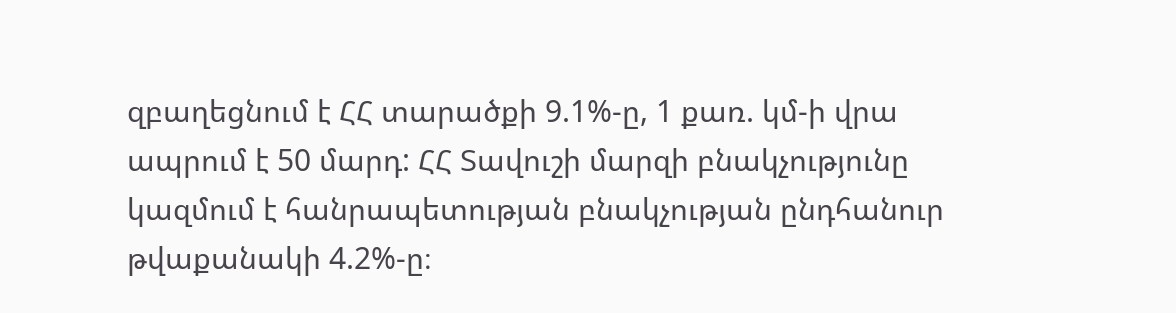զբաղեցնում է ՀՀ տարածքի 9.1%-ը, 1 քառ. կմ-ի վրա ապրում է 50 մարդ: ՀՀ Տավուշի մարզի բնակչությունը կազմում է հանրապետության բնակչության ընդհանուր թվաքանակի 4.2%-ը։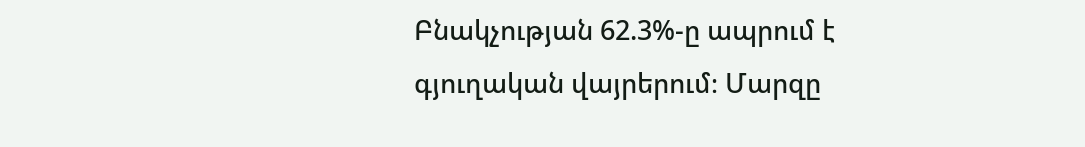Բնակչության 62.3%-ը ապրում է գյուղական վայրերում։ Մարզը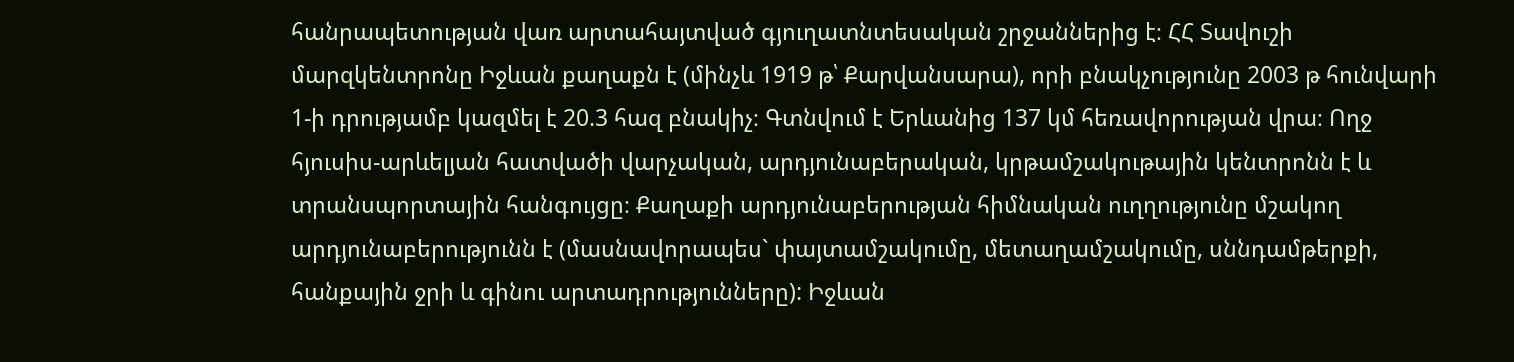հանրապետության վառ արտահայտված գյուղատնտեսական շրջաններից է։ ՀՀ Տավուշի մարզկենտրոնը Իջևան քաղաքն է (մինչև 1919 թ՝ Քարվանսարա), որի բնակչությունը 2003 թ հունվարի 1-ի դրությամբ կազմել է 20.3 հազ բնակիչ։ Գտնվում է Երևանից 137 կմ հեռավորության վրա։ Ողջ հյուսիս-արևելյան հատվածի վարչական, արդյունաբերական, կրթամշակութային կենտրոնն է և տրանսպորտային հանգույցը։ Քաղաքի արդյունաբերության հիմնական ուղղությունը մշակող արդյունաբերությունն է (մասնավորապես` փայտամշակումը, մետաղամշակումը, սննդամթերքի, հանքային ջրի և գինու արտադրությունները): Իջևան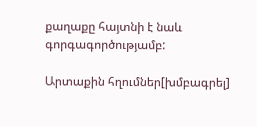քաղաքը հայտնի է նաև գորգագործությամբ:

Արտաքին հղումներ[խմբագրել]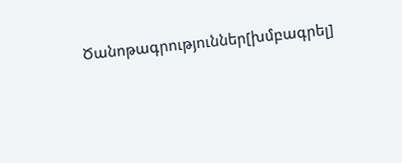Ծանոթագրություններ[խմբագրել]